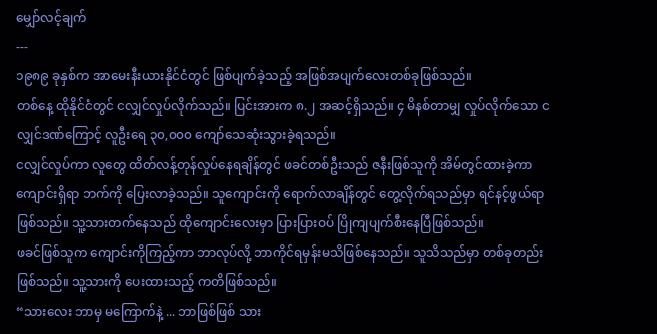မျှော်လင့်ချက်
---
၁၉၈၉ ခုနှစ်က အာမေးနီးယားနိုင်ငံတွင် ဖြစ်ပျက်ခဲ့သည့် အဖြစ်အပျက်လေးတစ်ခုဖြစ်သည်။
တစ်နေ့ ထိုနိုင်ငံတွင် ငလျှင်လှုပ်လိုက်သည်။ ပြင်းအားက ၈.၂ အဆင့်ရှိသည်။ ၄ မိနစ်တာမျှ လှုပ်လိုက်သော ငလျှင်ဒဏ်ကြောင့် လူဦးရေ ၃၀,၀၀၀ ကျော်သေဆုံးသွားခဲ့ရသည်။
ငလျှင်လှုပ်ကာ လူတွေ ထိတ်လန့်တုန်လှုပ်နေရချိန်တွင် ဖခင်တစ်ဦးသည် ဇနီးဖြစ်သူကို အိမ်တွင်ထားခဲ့ကာ ကျောင်းရှိရာ ဘက်ကို ပြေးလာခဲ့သည်။ သူကျောင်းကို ရောက်လာချိန်တွင် တွေ့လိုက်ရသည်မှာ ရင်နင့်ဖွယ်ရာ ဖြစ်သည်။ သူ့သားတက်နေသည် ထိုကျောင်းလေးမှာ ပြားပြားဝပ် ပြိုကျပျက်စီးနေပြီဖြစ်သည်။
ဖခင်ဖြစ်သူက ကျောင်းကိုကြည့်ကာ ဘာလုပ်လို့ ဘာကိုင်ရမှန်းမသိဖြစ်နေသည်။ သူသိသည်မှာ တစ်ခုတည်း ဖြစ်သည်။ သူ့သားကို ပေးထားသည့် ကတိဖြစ်သည်။
“သားလေး ဘာမှ မကြောက်နဲ့ ... ဘာဖြစ်ဖြစ် သား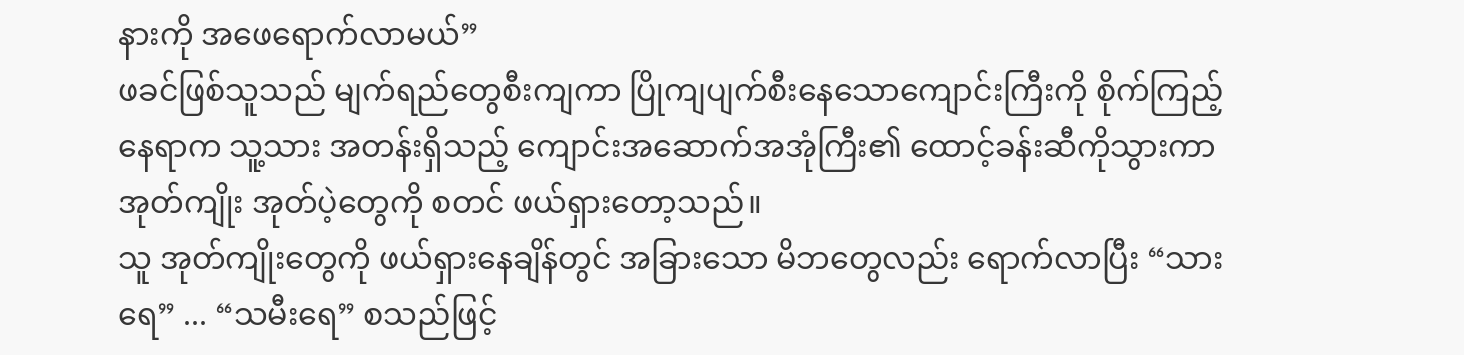နားကို အဖေရောက်လာမယ်”
ဖခင်ဖြစ်သူသည် မျက်ရည်တွေစီးကျကာ ပြိုကျပျက်စီးနေသောကျောင်းကြီးကို စိုက်ကြည့်နေရာက သူ့သား အတန်းရှိသည့် ကျောင်းအဆောက်အအုံကြီး၏ ထောင့်ခန်းဆီကိုသွားကာ အုတ်ကျိုး အုတ်ပဲ့တွေကို စတင် ဖယ်ရှားတော့သည်။
သူ အုတ်ကျိုးတွေကို ဖယ်ရှားနေချိန်တွင် အခြားသော မိဘတွေလည်း ရောက်လာပြီး “သားရေ” ... “သမီးရေ” စသည်ဖြင့်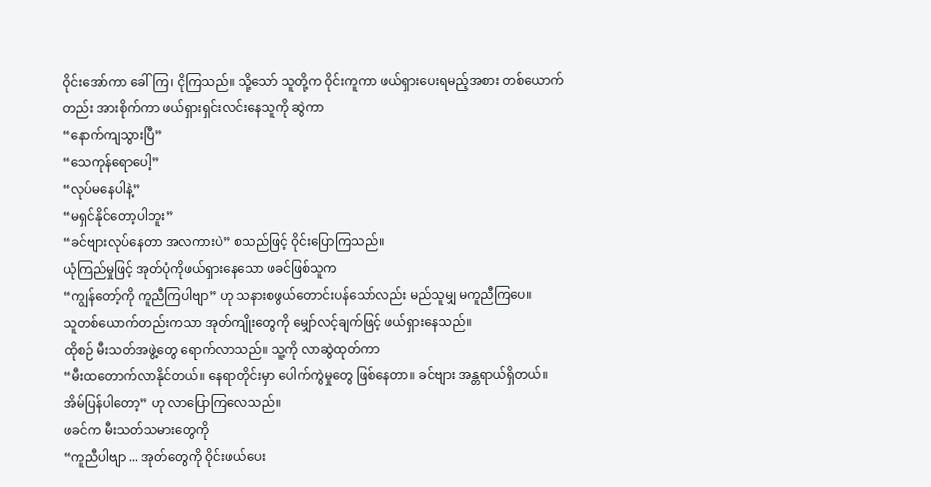ဝိုင်းအော်ကာ ခေါ်ကြ၊ ငိုကြသည်။ သို့သော် သူတို့က ဝိုင်းကူကာ ဖယ်ရှားပေးရမည့်အစား တစ်ယောက်တည်း အားစိုက်ကာ ဖယ်ရှားရှင်းလင်းနေသူကို ဆွဲကာ
“နောက်ကျသွားပြီ”
“သေကုန်ရောပေါ့”
“လုပ်မနေပါနဲ့”
“မရှင်နိုင်တော့ပါဘူး”
“ခင်ဗျားလုပ်နေတာ အလကားပဲ” စသည်ဖြင့် ဝိုင်းပြောကြသည်။
ယုံကြည်မှုဖြင့် အုတ်ပုံကိုဖယ်ရှားနေသော ဖခင်ဖြစ်သူက
“ကျွန်တော့်ကို ကူညီကြပါဗျာ” ဟု သနားစဖွယ်တောင်းပန်သော်လည်း မည်သူမျှ မကူညီကြပေ။
သူတစ်ယောက်တည်းကသာ အုတ်ကျိုးတွေကို မျှော်လင့်ချက်ဖြင့် ဖယ်ရှားနေသည်။
ထိုစဉ် မီးသတ်အဖွဲ့တွေ ရောက်လာသည်။ သူ့ကို လာဆွဲထုတ်ကာ
“မီးထတောက်လာနိုင်တယ်။ နေရာတိုင်းမှာ ပေါက်ကွဲမှုတွေ ဖြစ်နေတာ။ ခင်ဗျား အန္တရာယ်ရှိတယ်။ အိမ်ပြန်ပါတော့” ဟု လာပြောကြလေသည်။
ဖခင်က မီးသတ်သမားတွေကို
“ကူညီပါဗျာ ... အုတ်တွေကို ဝိုင်းဖယ်ပေး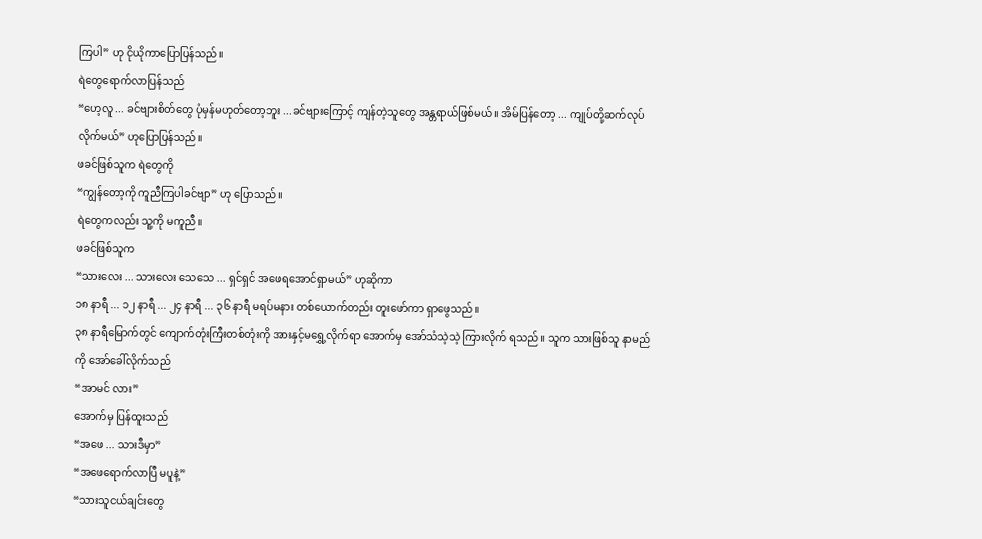ကြပါ” ဟု ငိုယိုကာပြောပြန်သည်။
ရဲတွေရောက်လာပြန်သည်
“ဟေ့လူ ... ခင်ဗျားစိတ်တွေ ပုံမှန်မဟုတ်တော့ဘူး ...ခင်ဗျားကြောင့် ကျန်တဲ့သူတွေ အန္တရာယ်ဖြစ်မယ်။ အိမ်ပြန်တော့ ... ကျုပ်တို့ဆက်လုပ်လိုက်မယ်” ဟုပြောပြန်သည်။
ဖခင်ဖြစ်သူက ရဲတွေကို
“ကျွန်တော့ကို ကူညီကြပါခင်ဗျာ” ဟု ပြောသည်။
ရဲတွေကလည်း သူ့ကို မကူညီ။
ဖခင်ဖြစ်သူက
“သားလေး ... သားလေး သေသေ ... ရှင်ရှင် အဖေရအောင်ရှာမယ်” ဟုဆိုကာ
၁၈ နာရီ ... ၁၂ နာရီ ... ၂၄ နာရီ ... ၃၆ နာရီ မရပ်မနား တစ်ယောက်တည်း တူးဖော်ကာ ရှာဖွေသည်။
၃၈ နာရီမြောက်တွင် ကျောက်တုံးကြီးတစ်တုံးကို အားနှင့်မရွှေ့လိုက်ရာ အောက်မှ အော်သံသဲ့သဲ့ ကြားလိုက် ရသည်။ သူက သားဖြစ်သူ နာမည်ကို အော်ခေါ်လိုက်သည်
“အာမင် လား”
အောက်မှ ပြန်ထူးသည်
“အဖေ ... သားဒီမှာ”
“အဖေရောက်လာပြီ မပူနဲ့”
“သားသူငယ်ချင်းတွေ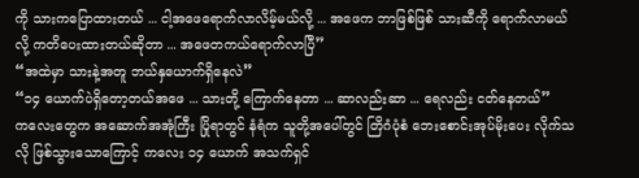ကို သားကပြောထားတယ် ... ငါ့အဖေရောက်လာလိမ့်မယ်လို့ ... အဖေက ဘာဖြစ်ဖြစ် သားဆီကို ရောက်လာမယ်လို့ ကတိပေးထားတယ်ဆိုတာ ... အဖေတကယ်ရောက်လာပြီ”
“အထဲမှာ သားနဲ့အတူ ဘယ်နှယောက်ရှိနေလဲ”
“၁၄ ယောက်ပဲရှိတော့တယ်အဖေ ... သားတို့ ကြောက်နေတာ ... ဆာလည်းဆာ ... ရေလည်း ငတ်နေတယ်”
ကလေးတွေက အဆောက်အအုံကြီး ပြိုရာတွင် နံရံက သူတို့အပေါ်တွင် တြိဂံပုံစံ ဘေးစောင်းအုပ်မိုးပေး လိုက်သလို ဖြစ်သွားသောကြောင့် ကလေး ၁၄ ယောက် အသက်ရှင်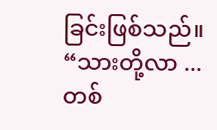ခြင်းဖြစ်သည်။
“သားတို့လာ ... တစ်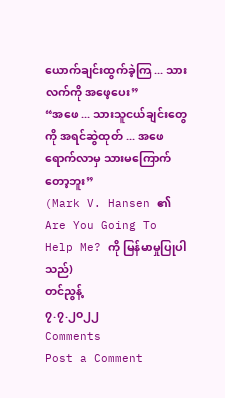ယောက်ချင်းထွက်ခဲ့ကြ ... သားလက်ကို အဖေ့ပေး”
“အဖေ ... သားသူငယ်ချင်းတွေကို အရင်ဆွဲထုတ် ... အဖေရောက်လာမှ သားမကြောက်တော့ဘူး”
(Mark V. Hansen ၏ Are You Going To Help Me? ကို မြန်မာမှုပြုပါသည်)
တင်ညွန့်
၇.၇.၂၀၂၂
Comments
Post a Comment